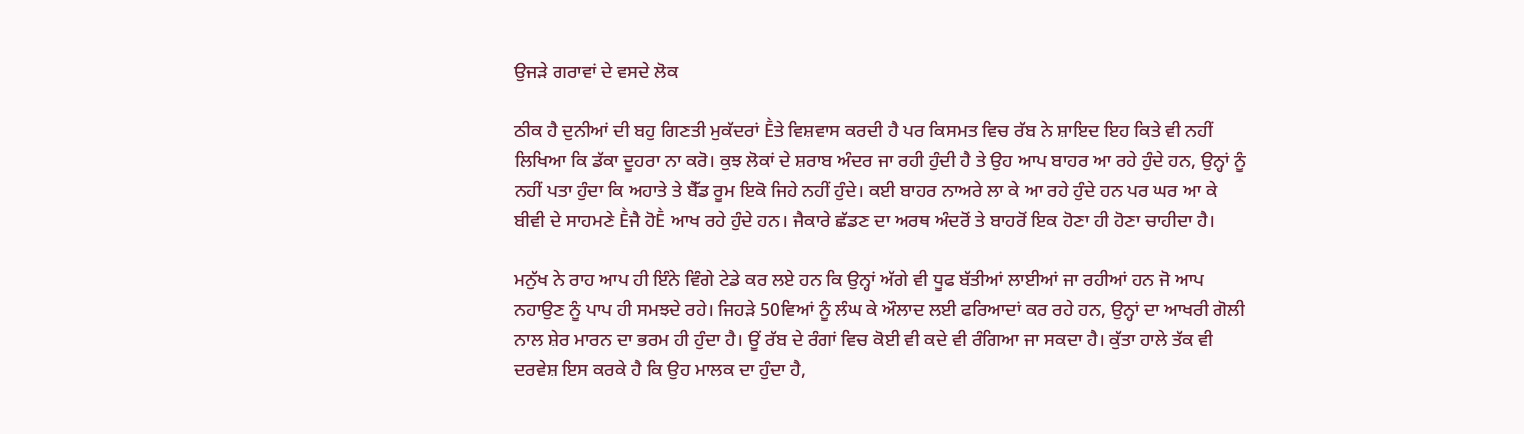ਉਜੜੇ ਗਰਾਵਾਂ ਦੇ ਵਸਦੇ ਲੋਕ

ਠੀਕ ਹੈ ਦੁਨੀਆਂ ਦੀ ਬਹੁ ਗਿਣਤੀ ਮੁਕੱਦਰਾਂ Ḕਤੇ ਵਿਸ਼ਵਾਸ ਕਰਦੀ ਹੈ ਪਰ ਕਿਸਮਤ ਵਿਚ ਰੱਬ ਨੇ ਸ਼ਾਇਦ ਇਹ ਕਿਤੇ ਵੀ ਨਹੀਂ ਲਿਖਿਆ ਕਿ ਡੱਕਾ ਦੂਹਰਾ ਨਾ ਕਰੋ। ਕੁਝ ਲੋਕਾਂ ਦੇ ਸ਼ਰਾਬ ਅੰਦਰ ਜਾ ਰਹੀ ਹੁੰਦੀ ਹੈ ਤੇ ਉਹ ਆਪ ਬਾਹਰ ਆ ਰਹੇ ਹੁੰਦੇ ਹਨ, ਉਨ੍ਹਾਂ ਨੂੰ ਨਹੀਂ ਪਤਾ ਹੁੰਦਾ ਕਿ ਅਹਾਤੇ ਤੇ ਬੈੱਡ ਰੂਮ ਇਕੋ ਜਿਹੇ ਨਹੀਂ ਹੁੰਦੇ। ਕਈ ਬਾਹਰ ਨਾਅਰੇ ਲਾ ਕੇ ਆ ਰਹੇ ਹੁੰਦੇ ਹਨ ਪਰ ਘਰ ਆ ਕੇ ਬੀਵੀ ਦੇ ਸਾਹਮਣੇ Ḕਜੈ ਹੋḔ ਆਖ ਰਹੇ ਹੁੰਦੇ ਹਨ। ਜੈਕਾਰੇ ਛੱਡਣ ਦਾ ਅਰਥ ਅੰਦਰੋਂ ਤੇ ਬਾਹਰੋਂ ਇਕ ਹੋਣਾ ਹੀ ਹੋਣਾ ਚਾਹੀਦਾ ਹੈ।

ਮਨੁੱਖ ਨੇ ਰਾਹ ਆਪ ਹੀ ਇੰਨੇ ਵਿੰਗੇ ਟੇਡੇ ਕਰ ਲਏ ਹਨ ਕਿ ਉਨ੍ਹਾਂ ਅੱਗੇ ਵੀ ਧੂਫ ਬੱਤੀਆਂ ਲਾਈਆਂ ਜਾ ਰਹੀਆਂ ਹਨ ਜੋ ਆਪ ਨਹਾਉਣ ਨੂੰ ਪਾਪ ਹੀ ਸਮਝਦੇ ਰਹੇ। ਜਿਹੜੇ 50ਵਿਆਂ ਨੂੰ ਲੰਘ ਕੇ ਔਲਾਦ ਲਈ ਫਰਿਆਦਾਂ ਕਰ ਰਹੇ ਹਨ, ਉਨ੍ਹਾਂ ਦਾ ਆਖਰੀ ਗੋਲੀ ਨਾਲ ਸ਼ੇਰ ਮਾਰਨ ਦਾ ਭਰਮ ਹੀ ਹੁੰਦਾ ਹੈ। ਊਂ ਰੱਬ ਦੇ ਰੰਗਾਂ ਵਿਚ ਕੋਈ ਵੀ ਕਦੇ ਵੀ ਰੰਗਿਆ ਜਾ ਸਕਦਾ ਹੈ। ਕੁੱਤਾ ਹਾਲੇ ਤੱਕ ਵੀ ਦਰਵੇਸ਼ ਇਸ ਕਰਕੇ ਹੈ ਕਿ ਉਹ ਮਾਲਕ ਦਾ ਹੁੰਦਾ ਹੈ,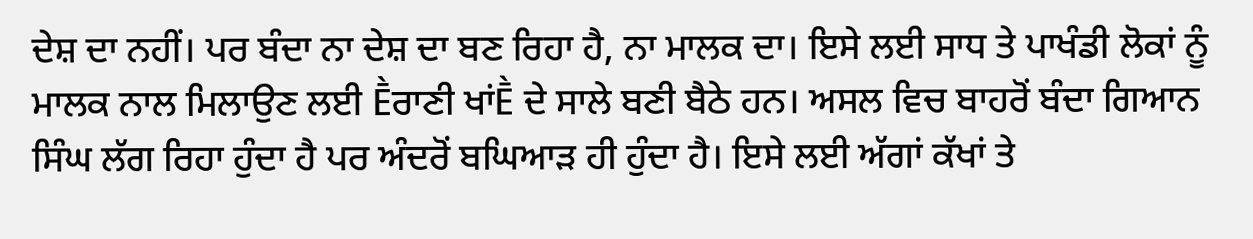ਦੇਸ਼ ਦਾ ਨਹੀਂ। ਪਰ ਬੰਦਾ ਨਾ ਦੇਸ਼ ਦਾ ਬਣ ਰਿਹਾ ਹੈ, ਨਾ ਮਾਲਕ ਦਾ। ਇਸੇ ਲਈ ਸਾਧ ਤੇ ਪਾਖੰਡੀ ਲੋਕਾਂ ਨੂੰ ਮਾਲਕ ਨਾਲ ਮਿਲਾਉਣ ਲਈ Ḕਰਾਣੀ ਖਾਂḔ ਦੇ ਸਾਲੇ ਬਣੀ ਬੈਠੇ ਹਨ। ਅਸਲ ਵਿਚ ਬਾਹਰੋਂ ਬੰਦਾ ਗਿਆਨ ਸਿੰਘ ਲੱਗ ਰਿਹਾ ਹੁੰਦਾ ਹੈ ਪਰ ਅੰਦਰੋਂ ਬਘਿਆੜ ਹੀ ਹੁੰਦਾ ਹੈ। ਇਸੇ ਲਈ ਅੱਗਾਂ ਕੱਖਾਂ ਤੇ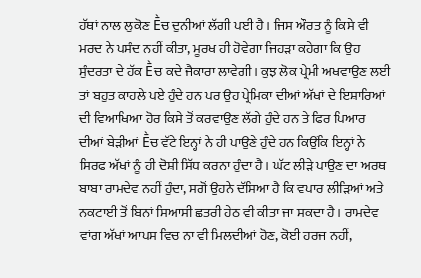ਹੱਥਾਂ ਨਾਲ ਲੁਕੋਣ Ḕਚ ਦੁਨੀਆਂ ਲੱਗੀ ਪਈ ਹੈ। ਜਿਸ ਔਰਤ ਨੂੰ ਕਿਸੇ ਵੀ ਮਰਦ ਨੇ ਪਸੰਦ ਨਹੀਂ ਕੀਤਾ, ਮੂਰਖ ਹੀ ਹੋਵੇਗਾ ਜਿਹੜਾ ਕਹੇਗਾ ਕਿ ਉਹ ਸੁੰਦਰਤਾ ਦੇ ਹੱਕ Ḕਚ ਕਦੇ ਜੈਕਾਰਾ ਲਾਵੇਗੀ। ਕੁਝ ਲੋਕ ਪ੍ਰੇਮੀ ਅਖਵਾਉਣ ਲਈ ਤਾਂ ਬਹੁਤ ਕਾਹਲੇ ਪਏ ਹੁੰਦੇ ਹਨ ਪਰ ਉਹ ਪ੍ਰੇਮਿਕਾ ਦੀਆਂ ਅੱਖਾਂ ਦੇ ਇਸ਼ਾਰਿਆਂ ਦੀ ਵਿਆਖਿਆ ਹੋਰ ਕਿਸੇ ਤੋਂ ਕਰਵਾਉਣ ਲੱਗੇ ਹੁੰਦੇ ਹਨ ਤੇ ਫਿਰ ਪਿਆਰ ਦੀਆਂ ਬੇੜੀਆਂ Ḕਚ ਵੱਟੇ ਇਨ੍ਹਾਂ ਨੇ ਹੀ ਪਾਉਣੇ ਹੁੰਦੇ ਹਨ ਕਿਉਂਕਿ ਇਨ੍ਹਾਂ ਨੇ ਸਿਰਫ ਅੱਖਾਂ ਨੂੰ ਹੀ ਦੋਸ਼ੀ ਸਿੱਧ ਕਰਨਾ ਹੁੰਦਾ ਹੈ। ਘੱਟ ਲੀੜੇ ਪਾਉਣ ਦਾ ਅਰਥ ਬਾਬਾ ਰਾਮਦੇਵ ਨਹੀਂ ਹੁੰਦਾ, ਸਗੋਂ ਉਹਨੇ ਦੱਸਿਆ ਹੈ ਕਿ ਵਪਾਰ ਲੀੜਿਆਂ ਅਤੇ ਨਕਟਾਈ ਤੋਂ ਬਿਨਾਂ ਸਿਆਸੀ ਛਤਰੀ ਹੇਠ ਵੀ ਕੀਤਾ ਜਾ ਸਕਦਾ ਹੈ। ਰਾਮਦੇਵ ਵਾਂਗ ਅੱਖਾਂ ਆਪਸ ਵਿਚ ਨਾ ਵੀ ਮਿਲਦੀਆਂ ਹੋਣ, ਕੋਈ ਹਰਜ ਨਹੀਂ,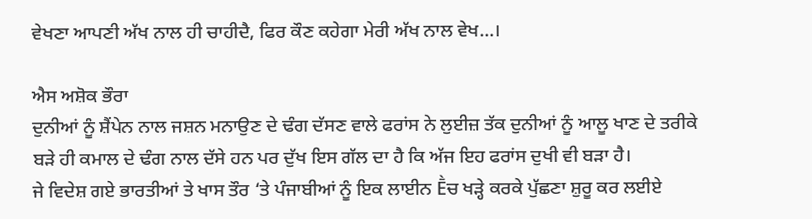ਵੇਖਣਾ ਆਪਣੀ ਅੱਖ ਨਾਲ ਹੀ ਚਾਹੀਦੈ, ਫਿਰ ਕੌਣ ਕਹੇਗਾ ਮੇਰੀ ਅੱਖ ਨਾਲ ਵੇਖ…।

ਐਸ ਅਸ਼ੋਕ ਭੌਰਾ
ਦੁਨੀਆਂ ਨੂੰ ਸ਼ੈਂਪੇਨ ਨਾਲ ਜਸ਼ਨ ਮਨਾਉਣ ਦੇ ਢੰਗ ਦੱਸਣ ਵਾਲੇ ਫਰਾਂਸ ਨੇ ਲੁਈਜ਼ ਤੱਕ ਦੁਨੀਆਂ ਨੂੰ ਆਲੂ ਖਾਣ ਦੇ ਤਰੀਕੇ ਬੜੇ ਹੀ ਕਮਾਲ ਦੇ ਢੰਗ ਨਾਲ ਦੱਸੇ ਹਨ ਪਰ ਦੁੱਖ ਇਸ ਗੱਲ ਦਾ ਹੈ ਕਿ ਅੱਜ ਇਹ ਫਰਾਂਸ ਦੁਖੀ ਵੀ ਬੜਾ ਹੈ।
ਜੇ ਵਿਦੇਸ਼ ਗਏ ਭਾਰਤੀਆਂ ਤੇ ਖਾਸ ਤੌਰ ‘ਤੇ ਪੰਜਾਬੀਆਂ ਨੂੰ ਇਕ ਲਾਈਨ Ḕਚ ਖੜ੍ਹੇ ਕਰਕੇ ਪੁੱਛਣਾ ਸ਼ੁਰੂ ਕਰ ਲਈਏ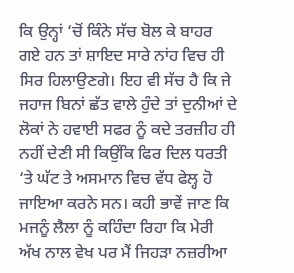ਕਿ ਉਨ੍ਹਾਂ ‘ਚੋਂ ਕਿੰਨੇ ਸੱਚ ਬੋਲ ਕੇ ਬਾਹਰ ਗਏ ਹਨ ਤਾਂ ਸ਼ਾਇਦ ਸਾਰੇ ਨਾਂਹ ਵਿਚ ਹੀ ਸਿਰ ਹਿਲਾਉਣਗੇ। ਇਹ ਵੀ ਸੱਚ ਹੈ ਕਿ ਜੇ ਜਹਾਜ ਬਿਨਾਂ ਛੱਤ ਵਾਲੇ ਹੁੰਦੇ ਤਾਂ ਦੁਨੀਆਂ ਦੇ ਲੋਕਾਂ ਨੇ ਹਵਾਈ ਸਫਰ ਨੂੰ ਕਦੇ ਤਰਜ਼ੀਹ ਹੀ ਨਹੀਂ ਦੇਣੀ ਸੀ ਕਿਉਂਕਿ ਫਿਰ ਦਿਲ ਧਰਤੀ ‘ਤੇ ਘੱਟ ਤੇ ਅਸਮਾਨ ਵਿਚ ਵੱਧ ਫੇਲ੍ਹ ਹੋ ਜਾਇਆ ਕਰਨੇ ਸਨ। ਕਹੀ ਭਾਵੇਂ ਜਾਣ ਕਿ ਮਜਨੂੰ ਲੈਲਾ ਨੂੰ ਕਹਿੰਦਾ ਰਿਹਾ ਕਿ ਮੇਰੀ ਅੱਖ ਨਾਲ ਵੇਖ ਪਰ ਮੈਂ ਜਿਹੜਾ ਨਜ਼ਰੀਆ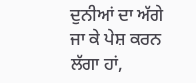ਦੁਨੀਆਂ ਦਾ ਅੱਗੇ ਜਾ ਕੇ ਪੇਸ਼ ਕਰਨ ਲੱਗਾ ਹਾਂ,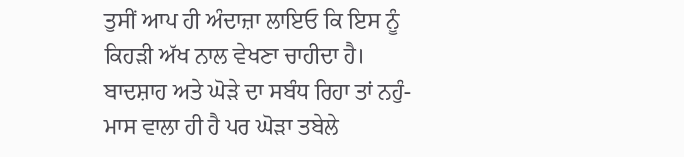ਤੁਸੀਂ ਆਪ ਹੀ ਅੰਦਾਜ਼ਾ ਲਾਇਓ ਕਿ ਇਸ ਨੂੰ ਕਿਹੜੀ ਅੱਖ ਨਾਲ ਵੇਖਣਾ ਚਾਹੀਦਾ ਹੈ। ਬਾਦਸ਼ਾਹ ਅਤੇ ਘੋੜੇ ਦਾ ਸਬੰਧ ਰਿਹਾ ਤਾਂ ਨਹੁੰ-ਮਾਸ ਵਾਲਾ ਹੀ ਹੈ ਪਰ ਘੋੜਾ ਤਬੇਲੇ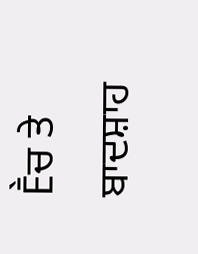Ḕਚ ਤੇ ਬਾਦਸ਼ਾਹ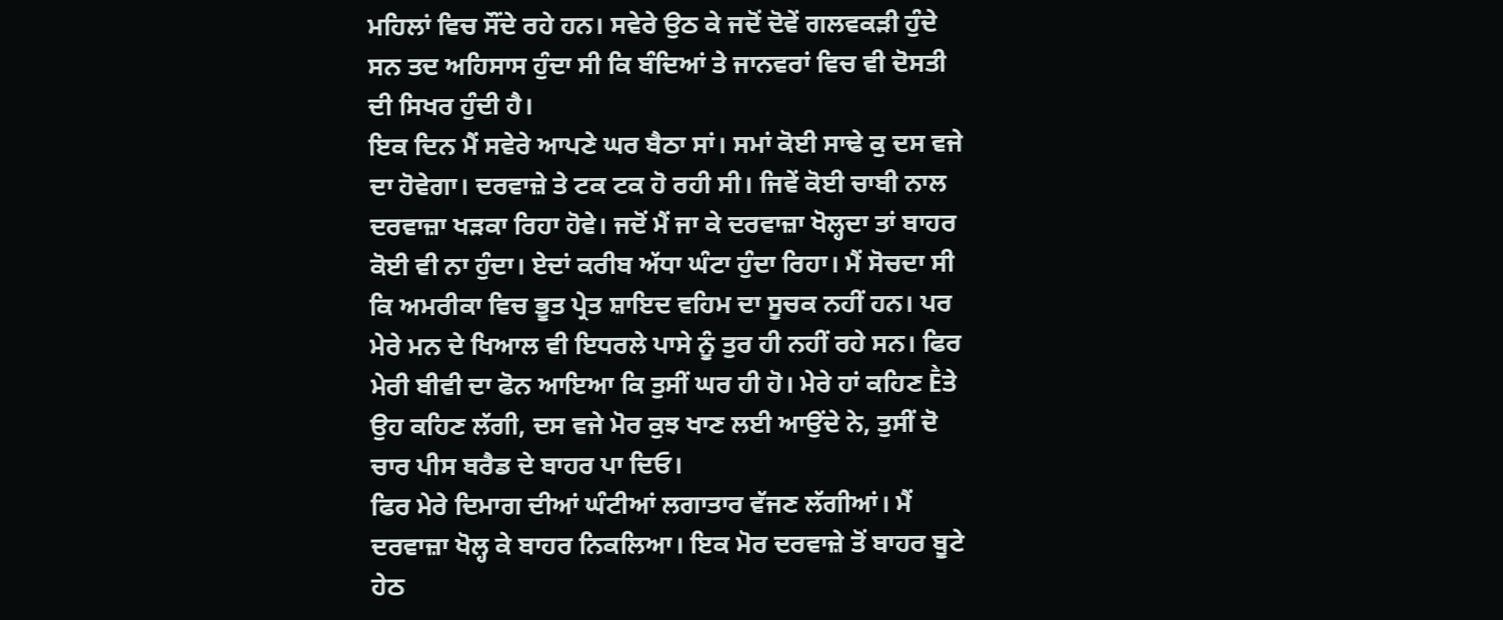ਮਹਿਲਾਂ ਵਿਚ ਸੌਂਦੇ ਰਹੇ ਹਨ। ਸਵੇਰੇ ਉਠ ਕੇ ਜਦੋਂ ਦੋਵੇਂ ਗਲਵਕੜੀ ਹੁੰਦੇ ਸਨ ਤਦ ਅਹਿਸਾਸ ਹੁੰਦਾ ਸੀ ਕਿ ਬੰਦਿਆਂ ਤੇ ਜਾਨਵਰਾਂ ਵਿਚ ਵੀ ਦੋਸਤੀ ਦੀ ਸਿਖਰ ਹੁੰਦੀ ਹੈ।
ਇਕ ਦਿਨ ਮੈਂ ਸਵੇਰੇ ਆਪਣੇ ਘਰ ਬੈਠਾ ਸਾਂ। ਸਮਾਂ ਕੋਈ ਸਾਢੇ ਕੁ ਦਸ ਵਜੇ ਦਾ ਹੋਵੇਗਾ। ਦਰਵਾਜ਼ੇ ਤੇ ਟਕ ਟਕ ਹੋ ਰਹੀ ਸੀ। ਜਿਵੇਂ ਕੋਈ ਚਾਬੀ ਨਾਲ ਦਰਵਾਜ਼ਾ ਖੜਕਾ ਰਿਹਾ ਹੋਵੇ। ਜਦੋਂ ਮੈਂ ਜਾ ਕੇ ਦਰਵਾਜ਼ਾ ਖੋਲ੍ਹਦਾ ਤਾਂ ਬਾਹਰ ਕੋਈ ਵੀ ਨਾ ਹੁੰਦਾ। ਏਦਾਂ ਕਰੀਬ ਅੱਧਾ ਘੰਟਾ ਹੁੰਦਾ ਰਿਹਾ। ਮੈਂ ਸੋਚਦਾ ਸੀ ਕਿ ਅਮਰੀਕਾ ਵਿਚ ਭੂਤ ਪ੍ਰੇਤ ਸ਼ਾਇਦ ਵਹਿਮ ਦਾ ਸੂਚਕ ਨਹੀਂ ਹਨ। ਪਰ ਮੇਰੇ ਮਨ ਦੇ ਖਿਆਲ ਵੀ ਇਧਰਲੇ ਪਾਸੇ ਨੂੰ ਤੁਰ ਹੀ ਨਹੀਂ ਰਹੇ ਸਨ। ਫਿਰ ਮੇਰੀ ਬੀਵੀ ਦਾ ਫੋਨ ਆਇਆ ਕਿ ਤੁਸੀਂ ਘਰ ਹੀ ਹੋ। ਮੇਰੇ ਹਾਂ ਕਹਿਣ Ḕਤੇ ਉਹ ਕਹਿਣ ਲੱਗੀ, ਦਸ ਵਜੇ ਮੋਰ ਕੁਝ ਖਾਣ ਲਈ ਆਉਂਦੇ ਨੇ, ਤੁਸੀਂ ਦੋ ਚਾਰ ਪੀਸ ਬਰੈਡ ਦੇ ਬਾਹਰ ਪਾ ਦਿਓ।
ਫਿਰ ਮੇਰੇ ਦਿਮਾਗ ਦੀਆਂ ਘੰਟੀਆਂ ਲਗਾਤਾਰ ਵੱਜਣ ਲੱਗੀਆਂ। ਮੈਂ ਦਰਵਾਜ਼ਾ ਖੋਲ੍ਹ ਕੇ ਬਾਹਰ ਨਿਕਲਿਆ। ਇਕ ਮੋਰ ਦਰਵਾਜ਼ੇ ਤੋਂ ਬਾਹਰ ਬੂਟੇ ਹੇਠ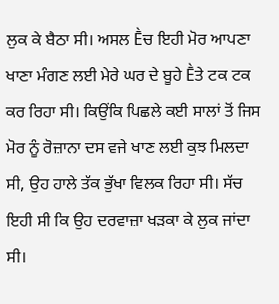ਲੁਕ ਕੇ ਬੈਠਾ ਸੀ। ਅਸਲ Ḕਚ ਇਹੀ ਮੋਰ ਆਪਣਾ ਖਾਣਾ ਮੰਗਣ ਲਈ ਮੇਰੇ ਘਰ ਦੇ ਬੂਹੇ Ḕਤੇ ਟਕ ਟਕ ਕਰ ਰਿਹਾ ਸੀ। ਕਿਉਂਕਿ ਪਿਛਲੇ ਕਈ ਸਾਲਾਂ ਤੋਂ ਜਿਸ ਮੋਰ ਨੂੰ ਰੋਜ਼ਾਨਾ ਦਸ ਵਜੇ ਖਾਣ ਲਈ ਕੁਝ ਮਿਲਦਾ ਸੀ, ਉਹ ਹਾਲੇ ਤੱਕ ਭੁੱਖਾ ਵਿਲਕ ਰਿਹਾ ਸੀ। ਸੱਚ ਇਹੀ ਸੀ ਕਿ ਉਹ ਦਰਵਾਜ਼ਾ ਖੜਕਾ ਕੇ ਲੁਕ ਜਾਂਦਾ ਸੀ।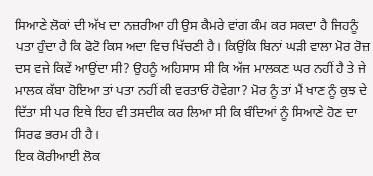ਸਿਆਣੇ ਲੋਕਾਂ ਦੀ ਅੱਖ ਦਾ ਨਜ਼ਰੀਆ ਹੀ ਉਸ ਕੈਮਰੇ ਵਾਂਗ ਕੰਮ ਕਰ ਸਕਦਾ ਹੈ ਜਿਹਨੂੰ ਪਤਾ ਹੁੰਦਾ ਹੈ ਕਿ ਫੋਟੋ ਕਿਸ ਅਦਾ ਵਿਚ ਖਿੱਚਣੀ ਹੈ। ਕਿਉਂਕਿ ਬਿਨਾਂ ਘੜੀ ਵਾਲਾ ਮੋਰ ਰੋਜ਼ ਦਸ ਵਜੇ ਕਿਵੇਂ ਆਉਂਦਾ ਸੀ? ਉਹਨੂੰ ਅਹਿਸਾਸ ਸੀ ਕਿ ਅੱਜ ਮਾਲਕਣ ਘਰ ਨਹੀਂ ਹੈ ਤੇ ਜੇ ਮਾਲਕ ਕੱਬਾ ਹੋਇਆ ਤਾਂ ਪਤਾ ਨਹੀਂ ਕੀ ਵਰਤਾਓ ਹੋਵੇਗਾ? ਮੋਰ ਨੂੰ ਤਾਂ ਮੈਂ ਖਾਣ ਨੂੰ ਕੁਝ ਦੇ ਦਿੱਤਾ ਸੀ ਪਰ ਇਥੇ ਇਹ ਵੀ ਤਸਦੀਕ ਕਰ ਲਿਆ ਸੀ ਕਿ ਬੰਦਿਆਂ ਨੂੰ ਸਿਆਣੇ ਹੋਣ ਦਾ ਸਿਰਫ ਭਰਮ ਹੀ ਹੈ।
ਇਕ ਕੋਰੀਆਈ ਲੋਕ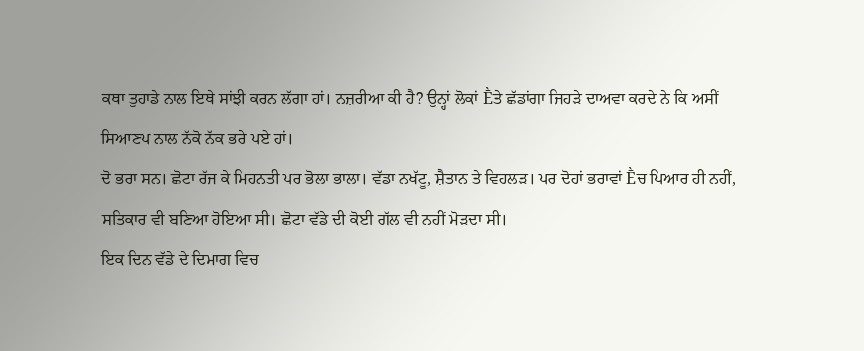ਕਥਾ ਤੁਹਾਡੇ ਨਾਲ ਇਥੇ ਸਾਂਝੀ ਕਰਨ ਲੱਗਾ ਹਾਂ। ਨਜ਼ਰੀਆ ਕੀ ਹੈ? ਉਨ੍ਹਾਂ ਲੋਕਾਂ Ḕਤੇ ਛੱਡਾਂਗਾ ਜਿਹੜੇ ਦਾਅਵਾ ਕਰਦੇ ਨੇ ਕਿ ਅਸੀਂ ਸਿਆਣਪ ਨਾਲ ਨੱਕੋ ਨੱਕ ਭਰੇ ਪਏ ਹਾਂ।
ਦੋ ਭਰਾ ਸਨ। ਛੋਟਾ ਰੱਜ ਕੇ ਮਿਹਨਤੀ ਪਰ ਭੋਲਾ ਭਾਲਾ। ਵੱਡਾ ਨਖੱਟੂ, ਸ਼ੈਤਾਨ ਤੇ ਵਿਹਲੜ। ਪਰ ਦੋਹਾਂ ਭਰਾਵਾਂ Ḕਚ ਪਿਆਰ ਹੀ ਨਹੀਂ, ਸਤਿਕਾਰ ਵੀ ਬਣਿਆ ਹੋਇਆ ਸੀ। ਛੋਟਾ ਵੱਡੇ ਦੀ ਕੋਈ ਗੱਲ ਵੀ ਨਹੀਂ ਮੋੜਦਾ ਸੀ।
ਇਕ ਦਿਨ ਵੱਡੇ ਦੇ ਦਿਮਾਗ ਵਿਚ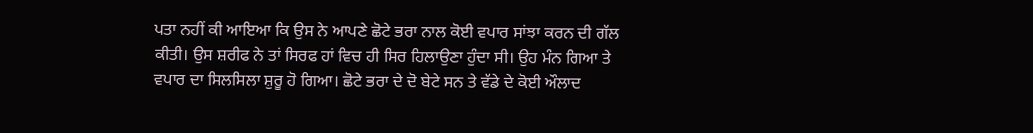ਪਤਾ ਨਹੀਂ ਕੀ ਆਇਆ ਕਿ ਉਸ ਨੇ ਆਪਣੇ ਛੋਟੇ ਭਰਾ ਨਾਲ ਕੋਈ ਵਪਾਰ ਸਾਂਝਾ ਕਰਨ ਦੀ ਗੱਲ ਕੀਤੀ। ਉਸ ਸ਼ਰੀਫ ਨੇ ਤਾਂ ਸਿਰਫ ਹਾਂ ਵਿਚ ਹੀ ਸਿਰ ਹਿਲਾਉਣਾ ਹੁੰਦਾ ਸੀ। ਉਹ ਮੰਨ ਗਿਆ ਤੇ ਵਪਾਰ ਦਾ ਸਿਲਸਿਲਾ ਸ਼ੁਰੂ ਹੋ ਗਿਆ। ਛੋਟੇ ਭਰਾ ਦੇ ਦੋ ਬੇਟੇ ਸਨ ਤੇ ਵੱਡੇ ਦੇ ਕੋਈ ਔਲਾਦ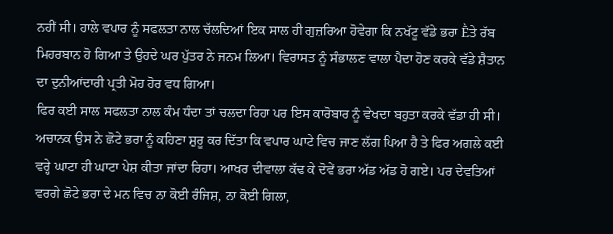ਨਹੀਂ ਸੀ। ਹਾਲੇ ਵਪਾਰ ਨੂੰ ਸਫਲਤਾ ਨਾਲ ਚੱਲਦਿਆਂ ਇਕ ਸਾਲ ਹੀ ਗੁਜ਼ਰਿਆ ਹੋਵੇਗਾ ਕਿ ਨਖੱਟੂ ਵੱਡੇ ਭਰਾ Ḕਤੇ ਰੱਬ ਮਿਹਰਬਾਨ ਹੋ ਗਿਆ ਤੇ ਉਹਦੇ ਘਰ ਪੁੱਤਰ ਨੇ ਜਨਮ ਲਿਆ। ਵਿਰਾਸਤ ਨੂੰ ਸੰਭਾਲਣ ਵਾਲਾ ਪੈਦਾ ਹੋਣ ਕਰਕੇ ਵੱਡੇ ਸ਼ੈਤਾਨ ਦਾ ਦੁਨੀਆਂਦਾਰੀ ਪ੍ਰਤੀ ਮੋਹ ਹੋਰ ਵਧ ਗਿਆ।
ਫਿਰ ਕਈ ਸਾਲ ਸਫਲਤਾ ਨਾਲ ਕੰਮ ਧੰਦਾ ਤਾਂ ਚਲਦਾ ਰਿਹਾ ਪਰ ਇਸ ਕਾਰੋਬਾਰ ਨੂੰ ਵੇਖਦਾ ਬਹੁਤਾ ਕਰਕੇ ਵੱਡਾ ਹੀ ਸੀ। ਅਚਾਨਕ ਉਸ ਨੇ ਛੋਟੇ ਭਰਾ ਨੂੰ ਕਹਿਣਾ ਸ਼ੁਰੂ ਕਰ ਦਿੱਤਾ ਕਿ ਵਪਾਰ ਘਾਟੇ ਵਿਚ ਜਾਣ ਲੱਗ ਪਿਆ ਹੈ ਤੇ ਫਿਰ ਅਗਲੇ ਕਈ ਵਰ੍ਹੇ ਘਾਟਾ ਹੀ ਘਾਟਾ ਪੇਸ਼ ਕੀਤਾ ਜਾਂਦਾ ਰਿਹਾ। ਆਖਰ ਦੀਵਾਲਾ ਕੱਢ ਕੇ ਦੋਵੇਂ ਭਰਾ ਅੱਡ ਅੱਡ ਹੋ ਗਏ। ਪਰ ਦੇਵਤਿਆਂ ਵਰਗੇ ਛੋਟੇ ਭਰਾ ਦੇ ਮਨ ਵਿਚ ਨਾ ਕੋਈ ਰੰਜਿਸ਼, ਨਾ ਕੋਈ ਗਿਲਾ,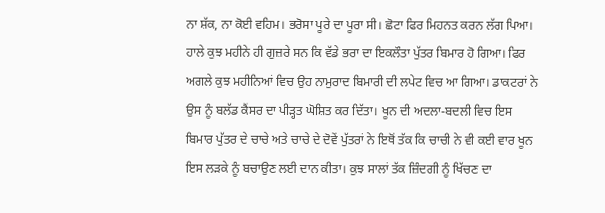ਨਾ ਸ਼ੱਕ, ਨਾ ਕੋਈ ਵਹਿਮ। ਭਰੋਸਾ ਪੂਰੇ ਦਾ ਪੂਰਾ ਸੀ। ਛੋਟਾ ਫਿਰ ਮਿਹਨਤ ਕਰਨ ਲੱਗ ਪਿਆ। ਹਾਲੇ ਕੁਝ ਮਹੀਨੇ ਹੀ ਗੁਜ਼ਰੇ ਸਨ ਕਿ ਵੱਡੇ ਭਰਾ ਦਾ ਇਕਲੌਤਾ ਪੁੱਤਰ ਬਿਮਾਰ ਹੋ ਗਿਆ। ਫਿਰ ਅਗਲੇ ਕੁਝ ਮਹੀਨਿਆਂ ਵਿਚ ਉਹ ਨਾਮੁਰਾਦ ਬਿਮਾਰੀ ਦੀ ਲਪੇਟ ਵਿਚ ਆ ਗਿਆ। ਡਾਕਟਰਾਂ ਨੇ ਉਸ ਨੂੰ ਬਲੱਡ ਕੈਂਸਰ ਦਾ ਪੀੜ੍ਹਤ ਘੋਸ਼ਿਤ ਕਰ ਦਿੱਤਾ। ਖੂਨ ਦੀ ਅਦਲਾ-ਬਦਲੀ ਵਿਚ ਇਸ ਬਿਮਾਰ ਪੁੱਤਰ ਦੇ ਚਾਚੇ ਅਤੇ ਚਾਚੇ ਦੇ ਦੋਵੇਂ ਪੁੱਤਰਾਂ ਨੇ ਇਥੋਂ ਤੱਕ ਕਿ ਚਾਚੀ ਨੇ ਵੀ ਕਈ ਵਾਰ ਖੂਨ ਇਸ ਲੜਕੇ ਨੂੰ ਬਚਾਉਣ ਲਈ ਦਾਨ ਕੀਤਾ। ਕੁਝ ਸਾਲਾਂ ਤੱਕ ਜ਼ਿੰਦਗੀ ਨੂੰ ਖਿੱਚਣ ਦਾ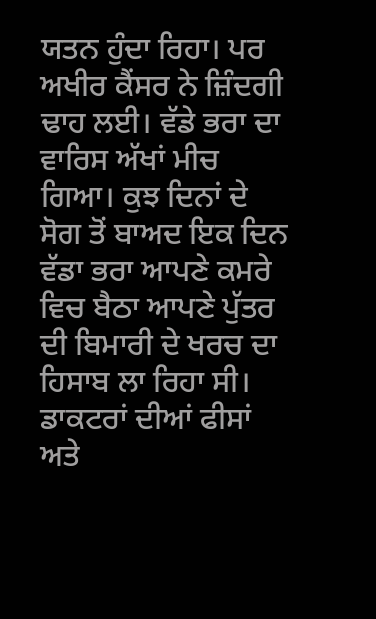ਯਤਨ ਹੁੰਦਾ ਰਿਹਾ। ਪਰ ਅਖੀਰ ਕੈਂਸਰ ਨੇ ਜ਼ਿੰਦਗੀ ਢਾਹ ਲਈ। ਵੱਡੇ ਭਰਾ ਦਾ ਵਾਰਿਸ ਅੱਖਾਂ ਮੀਚ ਗਿਆ। ਕੁਝ ਦਿਨਾਂ ਦੇ ਸੋਗ ਤੋਂ ਬਾਅਦ ਇਕ ਦਿਨ ਵੱਡਾ ਭਰਾ ਆਪਣੇ ਕਮਰੇ ਵਿਚ ਬੈਠਾ ਆਪਣੇ ਪੁੱਤਰ ਦੀ ਬਿਮਾਰੀ ਦੇ ਖਰਚ ਦਾ ਹਿਸਾਬ ਲਾ ਰਿਹਾ ਸੀ। ਡਾਕਟਰਾਂ ਦੀਆਂ ਫੀਸਾਂ ਅਤੇ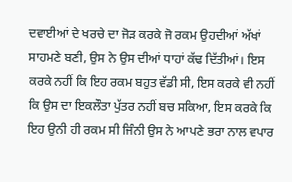ਦਵਾਈਆਂ ਦੇ ਖਰਚੇ ਦਾ ਜੋੜ ਕਰਕੇ ਜੋ ਰਕਮ ਉਹਦੀਆਂ ਅੱਖਾਂ ਸਾਹਮਣੇ ਬਣੀ, ਉਸ ਨੇ ਉਸ ਦੀਆਂ ਧਾਹਾਂ ਕੱਢ ਦਿੱਤੀਆਂ। ਇਸ ਕਰਕੇ ਨਹੀਂ ਕਿ ਇਹ ਰਕਮ ਬਹੁਤ ਵੱਡੀ ਸੀ, ਇਸ ਕਰਕੇ ਵੀ ਨਹੀਂ ਕਿ ਉਸ ਦਾ ਇਕਲੌਤਾ ਪੁੱਤਰ ਨਹੀਂ ਬਚ ਸਕਿਆ, ਇਸ ਕਰਕੇ ਕਿ ਇਹ ਉਨੀ ਹੀ ਰਕਮ ਸੀ ਜਿੰਨੀ ਉਸ ਨੇ ਆਪਣੇ ਭਰਾ ਨਾਲ ਵਪਾਰ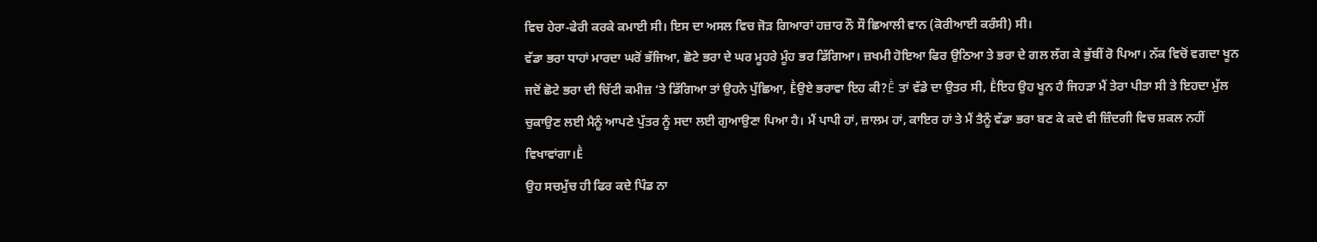ਵਿਚ ਹੇਰਾ-ਫੇਰੀ ਕਰਕੇ ਕਮਾਈ ਸੀ। ਇਸ ਦਾ ਅਸਲ ਵਿਚ ਜੋੜ ਗਿਆਰਾਂ ਹਜ਼ਾਰ ਨੌ ਸੌ ਛਿਆਲੀ ਵਾਨ (ਕੋਰੀਆਈ ਕਰੰਸੀ) ਸੀ।
ਵੱਡਾ ਭਰਾ ਧਾਹਾਂ ਮਾਰਦਾ ਘਰੋਂ ਭੱਜਿਆ, ਛੋਟੇ ਭਰਾ ਦੇ ਘਰ ਮੂਹਰੇ ਮੂੰਹ ਭਰ ਡਿੱਗਿਆ। ਜ਼ਖਮੀ ਹੋਇਆ ਫਿਰ ਉਠਿਆ ਤੇ ਭਰਾ ਦੇ ਗਲ ਲੱਗ ਕੇ ਭੁੱਬੀਂ ਰੋ ਪਿਆ। ਨੱਕ ਵਿਚੋਂ ਵਗਦਾ ਖੂਨ ਜਦੋਂ ਛੋਟੇ ਭਰਾ ਦੀ ਚਿੱਟੀ ਕਮੀਜ਼ ‘ਤੇ ਡਿੱਗਿਆ ਤਾਂ ਉਹਨੇ ਪੁੱਛਿਆ, Ḕਉਏ ਭਰਾਵਾ ਇਹ ਕੀ?Ḕ ਤਾਂ ਵੱਡੇ ਦਾ ਉਤਰ ਸੀ, Ḕਇਹ ਉਹ ਖੂਨ ਹੈ ਜਿਹੜਾ ਮੈਂ ਤੇਰਾ ਪੀਤਾ ਸੀ ਤੇ ਇਹਦਾ ਮੁੱਲ ਚੁਕਾਉਣ ਲਈ ਮੈਨੂੰ ਆਪਣੇ ਪੁੱਤਰ ਨੂੰ ਸਦਾ ਲਈ ਗੁਆਉਣਾ ਪਿਆ ਹੈ। ਮੈਂ ਪਾਪੀ ਹਾਂ, ਜ਼ਾਲਮ ਹਾਂ, ਕਾਇਰ ਹਾਂ ਤੇ ਮੈਂ ਤੈਨੂੰ ਵੱਡਾ ਭਰਾ ਬਣ ਕੇ ਕਦੇ ਵੀ ਜ਼ਿੰਦਗੀ ਵਿਚ ਸ਼ਕਲ ਨਹੀਂ ਵਿਖਾਵਾਂਗਾ।Ḕ
ਉਹ ਸਚਮੁੱਚ ਹੀ ਫਿਰ ਕਦੇ ਪਿੰਡ ਨਾ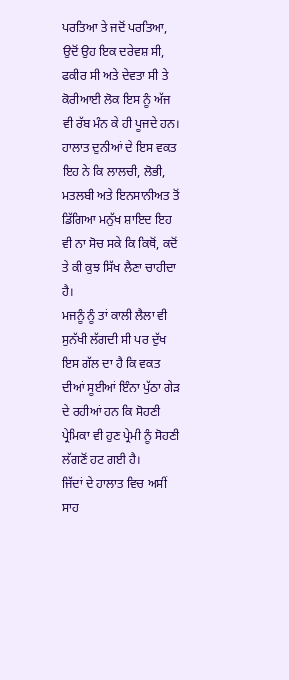ਪਰਤਿਆ ਤੇ ਜਦੋਂ ਪਰਤਿਆ, ਉਦੋਂ ਉਹ ਇਕ ਦਰੇਵਸ਼ ਸੀ, ਫਕੀਰ ਸੀ ਅਤੇ ਦੇਵਤਾ ਸੀ ਤੇ ਕੋਰੀਆਈ ਲੋਕ ਇਸ ਨੂੰ ਅੱਜ ਵੀ ਰੱਬ ਮੰਨ ਕੇ ਹੀ ਪੂਜਦੇ ਹਨ।
ਹਾਲਾਤ ਦੁਨੀਆਂ ਦੇ ਇਸ ਵਕਤ ਇਹ ਨੇ ਕਿ ਲਾਲਚੀ, ਲੋਭੀ, ਮਤਲਬੀ ਅਤੇ ਇਨਸਾਨੀਅਤ ਤੋਂ ਡਿੱਗਿਆ ਮਨੁੱਖ ਸ਼ਾਇਦ ਇਹ ਵੀ ਨਾ ਸੋਚ ਸਕੇ ਕਿ ਕਿਥੋਂ, ਕਦੋਂ ਤੇ ਕੀ ਕੁਝ ਸਿੱਖ ਲੈਣਾ ਚਾਹੀਦਾ ਹੈ।
ਮਜਨੂੰ ਨੂੰ ਤਾਂ ਕਾਲੀ ਲੈਲਾ ਵੀ ਸੁਨੱਖੀ ਲੱਗਦੀ ਸੀ ਪਰ ਦੁੱਖ ਇਸ ਗੱਲ ਦਾ ਹੈ ਕਿ ਵਕਤ ਦੀਆਂ ਸੂਈਆਂ ਇੰਨਾ ਪੁੱਠਾ ਗੇੜ ਦੇ ਰਹੀਆਂ ਹਨ ਕਿ ਸੋਹਣੀ ਪ੍ਰੇਮਿਕਾ ਵੀ ਹੁਣ ਪ੍ਰੇਮੀ ਨੂੰ ਸੋਹਣੀ ਲੱਗਣੋਂ ਹਟ ਗਈ ਹੈ।
ਜਿੱਦਾਂ ਦੇ ਹਾਲਾਤ ਵਿਚ ਅਸੀਂ ਸਾਹ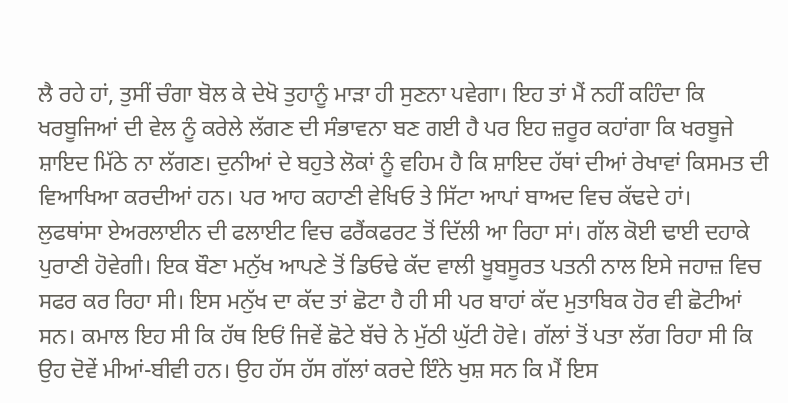ਲੈ ਰਹੇ ਹਾਂ, ਤੁਸੀਂ ਚੰਗਾ ਬੋਲ ਕੇ ਦੇਖੋ ਤੁਹਾਨੂੰ ਮਾੜਾ ਹੀ ਸੁਣਨਾ ਪਵੇਗਾ। ਇਹ ਤਾਂ ਮੈਂ ਨਹੀਂ ਕਹਿੰਦਾ ਕਿ ਖਰਬੂਜਿਆਂ ਦੀ ਵੇਲ ਨੂੰ ਕਰੇਲੇ ਲੱਗਣ ਦੀ ਸੰਭਾਵਨਾ ਬਣ ਗਈ ਹੈ ਪਰ ਇਹ ਜ਼ਰੂਰ ਕਹਾਂਗਾ ਕਿ ਖਰਬੂਜੇ ਸ਼ਾਇਦ ਮਿੱਠੇ ਨਾ ਲੱਗਣ। ਦੁਨੀਆਂ ਦੇ ਬਹੁਤੇ ਲੋਕਾਂ ਨੂੰ ਵਹਿਮ ਹੈ ਕਿ ਸ਼ਾਇਦ ਹੱਥਾਂ ਦੀਆਂ ਰੇਖਾਵਾਂ ਕਿਸਮਤ ਦੀ ਵਿਆਖਿਆ ਕਰਦੀਆਂ ਹਨ। ਪਰ ਆਹ ਕਹਾਣੀ ਵੇਖਿਓ ਤੇ ਸਿੱਟਾ ਆਪਾਂ ਬਾਅਦ ਵਿਚ ਕੱਢਦੇ ਹਾਂ।
ਲੁਫਥਾਂਸਾ ਏਅਰਲਾਈਨ ਦੀ ਫਲਾਈਟ ਵਿਚ ਫਰੈਂਕਫਰਟ ਤੋਂ ਦਿੱਲੀ ਆ ਰਿਹਾ ਸਾਂ। ਗੱਲ ਕੋਈ ਢਾਈ ਦਹਾਕੇ ਪੁਰਾਣੀ ਹੋਵੇਗੀ। ਇਕ ਬੌਣਾ ਮਨੁੱਖ ਆਪਣੇ ਤੋਂ ਡਿਓਢੇ ਕੱਦ ਵਾਲੀ ਖੂਬਸੂਰਤ ਪਤਨੀ ਨਾਲ ਇਸੇ ਜਹਾਜ਼ ਵਿਚ ਸਫਰ ਕਰ ਰਿਹਾ ਸੀ। ਇਸ ਮਨੁੱਖ ਦਾ ਕੱਦ ਤਾਂ ਛੋਟਾ ਹੈ ਹੀ ਸੀ ਪਰ ਬਾਹਾਂ ਕੱਦ ਮੁਤਾਬਿਕ ਹੋਰ ਵੀ ਛੋਟੀਆਂ ਸਨ। ਕਮਾਲ ਇਹ ਸੀ ਕਿ ਹੱਥ ਇਓਂ ਜਿਵੇਂ ਛੋਟੇ ਬੱਚੇ ਨੇ ਮੁੱਠੀ ਘੁੱਟੀ ਹੋਵੇ। ਗੱਲਾਂ ਤੋਂ ਪਤਾ ਲੱਗ ਰਿਹਾ ਸੀ ਕਿ ਉਹ ਦੋਵੇਂ ਮੀਆਂ-ਬੀਵੀ ਹਨ। ਉਹ ਹੱਸ ਹੱਸ ਗੱਲਾਂ ਕਰਦੇ ਇੰਨੇ ਖੁਸ਼ ਸਨ ਕਿ ਮੈਂ ਇਸ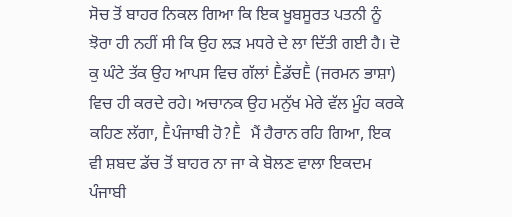ਸੋਚ ਤੋਂ ਬਾਹਰ ਨਿਕਲ ਗਿਆ ਕਿ ਇਕ ਖੂਬਸੂਰਤ ਪਤਨੀ ਨੂੰ ਝੋਰਾ ਹੀ ਨਹੀਂ ਸੀ ਕਿ ਉਹ ਲੜ ਮਧਰੇ ਦੇ ਲਾ ਦਿੱਤੀ ਗਈ ਹੈ। ਦੋ ਕੁ ਘੰਟੇ ਤੱਕ ਉਹ ਆਪਸ ਵਿਚ ਗੱਲਾਂ ḔਡੱਚḔ (ਜਰਮਨ ਭਾਸ਼ਾ) ਵਿਚ ਹੀ ਕਰਦੇ ਰਹੇ। ਅਚਾਨਕ ਉਹ ਮਨੁੱਖ ਮੇਰੇ ਵੱਲ ਮੂੰਹ ਕਰਕੇ ਕਹਿਣ ਲੱਗਾ, Ḕਪੰਜਾਬੀ ਹੋ?Ḕ ਮੈਂ ਹੈਰਾਨ ਰਹਿ ਗਿਆ, ਇਕ ਵੀ ਸ਼ਬਦ ਡੱਚ ਤੋਂ ਬਾਹਰ ਨਾ ਜਾ ਕੇ ਬੋਲਣ ਵਾਲਾ ਇਕਦਮ ਪੰਜਾਬੀ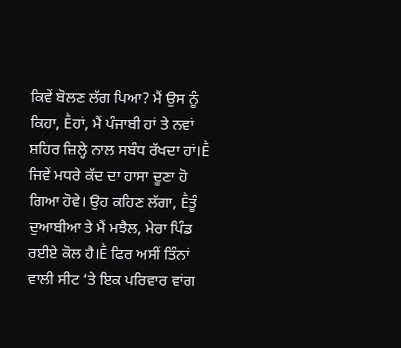ਕਿਵੇਂ ਬੋਲਣ ਲੱਗ ਪਿਆ? ਮੈਂ ਉਸ ਨੂੰ ਕਿਹਾ, Ḕਹਾਂ, ਮੈਂ ਪੰਜਾਬੀ ਹਾਂ ਤੇ ਨਵਾਂ ਸ਼ਹਿਰ ਜ਼ਿਲ੍ਹੇ ਨਾਲ ਸਬੰਧ ਰੱਖਦਾ ਹਾਂ।Ḕ ਜਿਵੇਂ ਮਧਰੇ ਕੱਦ ਦਾ ਹਾਸਾ ਦੂਣਾ ਹੋ ਗਿਆ ਹੋਵੇ। ਉਹ ਕਹਿਣ ਲੱਗਾ, Ḕਤੂੰ ਦੁਆਬੀਆ ਤੇ ਮੈਂ ਮਝੈਲ, ਮੇਰਾ ਪਿੰਡ ਰਈਏ ਕੋਲ ਹੈ।Ḕ ਫਿਰ ਅਸੀਂ ਤਿੰਨਾਂ ਵਾਲੀ ਸੀਟ ‘ਤੇ ਇਕ ਪਰਿਵਾਰ ਵਾਂਗ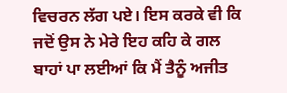ਵਿਚਰਨ ਲੱਗ ਪਏ। ਇਸ ਕਰਕੇ ਵੀ ਕਿ ਜਦੋਂ ਉਸ ਨੇ ਮੇਰੇ ਇਹ ਕਹਿ ਕੇ ਗਲ ਬਾਹਾਂ ਪਾ ਲਈਆਂ ਕਿ ਮੈਂ ਤੈਨੂੰ ਅਜੀਤ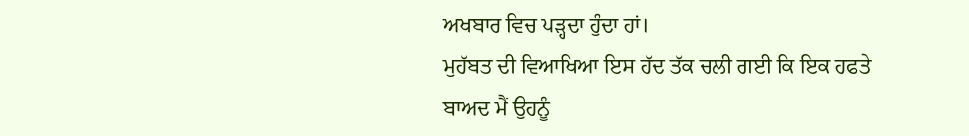ਅਖਬਾਰ ਵਿਚ ਪੜ੍ਹਦਾ ਹੁੰਦਾ ਹਾਂ।
ਮੁਹੱਬਤ ਦੀ ਵਿਆਖਿਆ ਇਸ ਹੱਦ ਤੱਕ ਚਲੀ ਗਈ ਕਿ ਇਕ ਹਫਤੇ ਬਾਅਦ ਮੈਂ ਉਹਨੂੰ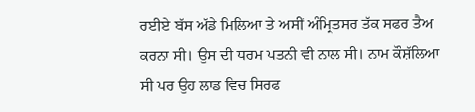ਰਈਏ ਬੱਸ ਅੱਡੇ ਮਿਲਿਆ ਤੇ ਅਸੀਂ ਅੰਮ੍ਰਿਤਸਰ ਤੱਕ ਸਫਰ ਤੈਅ ਕਰਨਾ ਸੀ। ਉਸ ਦੀ ਧਰਮ ਪਤਨੀ ਵੀ ਨਾਲ ਸੀ। ਨਾਮ ਕੌਸ਼ੱਲਿਆ ਸੀ ਪਰ ਉਹ ਲਾਡ ਵਿਚ ਸਿਰਫ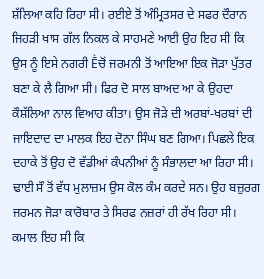ਸ਼ੱਲਿਆ ਕਹਿ ਰਿਹਾ ਸੀ। ਰਈਏ ਤੋਂ ਅੰਮ੍ਰਿਤਸਰ ਦੇ ਸਫਰ ਦੌਰਾਨ ਜਿਹੜੀ ਖਾਸ ਗੱਲ ਨਿਕਲ ਕੇ ਸਾਹਮਣੇ ਆਈ ਉਹ ਇਹ ਸੀ ਕਿ ਉਸ ਨੂੰ ਇਸੇ ਨਗਰੀ Ḕਚੋਂ ਜਰਮਨੀ ਤੋਂ ਆਇਆ ਇਕ ਜੋੜਾ ਪੁੱਤਰ ਬਣਾ ਕੇ ਲੈ ਗਿਆ ਸੀ। ਫਿਰ ਦੋ ਸਾਲ ਬਾਅਦ ਆ ਕੇ ਉਹਦਾ ਕੌਸ਼ੱਲਿਆ ਨਾਲ ਵਿਆਹ ਕੀਤਾ। ਉਸ ਜੋੜੇ ਦੀ ਅਰਬਾਂ-ਖਰਬਾਂ ਦੀ ਜਾਇਦਾਦ ਦਾ ਮਾਲਕ ਇਹ ਦੋਨਾ ਸਿੰਘ ਬਣ ਗਿਆ। ਪਿਛਲੇ ਇਕ ਦਹਾਕੇ ਤੋਂ ਉਹ ਦੋ ਵੱਡੀਆਂ ਕੰਪਨੀਆਂ ਨੂੰ ਸੰਭਾਲਦਾ ਆ ਰਿਹਾ ਸੀ। ਢਾਈ ਸੌ ਤੋਂ ਵੱਧ ਮੁਲਾਜ਼ਮ ਉਸ ਕੋਲ ਕੰਮ ਕਰਦੇ ਸਨ। ਉਹ ਬਜ਼ੁਰਗ ਜਰਮਨ ਜੋੜਾ ਕਾਰੋਬਾਰ ਤੇ ਸਿਰਫ ਨਜ਼ਰਾਂ ਹੀ ਰੱਖ ਰਿਹਾ ਸੀ।
ਕਮਾਲ ਇਹ ਸੀ ਕਿ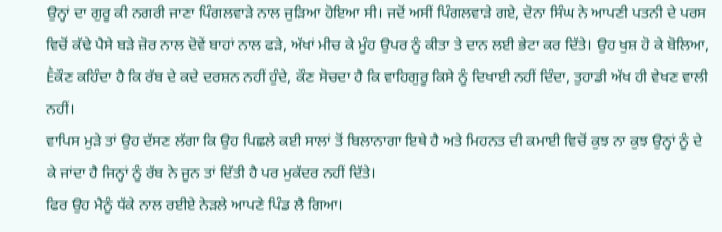ਉਨ੍ਹਾਂ ਦਾ ਗੁਰੂ ਕੀ ਨਗਰੀ ਜਾਣਾ ਪਿੰਗਲਵਾੜੇ ਨਾਲ ਜੁੜਿਆ ਹੋਇਆ ਸੀ। ਜਦੋਂ ਅਸੀਂ ਪਿੰਗਲਵਾੜੇ ਗਏ, ਦੋਨਾ ਸਿੰਘ ਨੇ ਆਪਣੀ ਪਤਨੀ ਦੇ ਪਰਸ ਵਿਚੋਂ ਕੱਢੇ ਪੈਸੇ ਬੜੇ ਜ਼ੋਰ ਨਾਲ ਦੋਵੇਂ ਬਾਹਾਂ ਨਾਲ ਫੜੇ, ਅੱਖਾਂ ਮੀਚ ਕੇ ਮੂੰਹ ਉਪਰ ਨੂੰ ਕੀਤਾ ਤੇ ਦਾਨ ਲਈ ਭੇਟਾ ਕਰ ਦਿੱਤੇ। ਉਹ ਖੁਸ਼ ਹੋ ਕੇ ਬੋਲਿਆ, Ḕਕੌਣ ਕਹਿੰਦਾ ਹੈ ਕਿ ਰੱਬ ਦੇ ਕਦੇ ਦਰਸ਼ਨ ਨਹੀਂ ਹੁੰਦੇ, ਕੌਣ ਸੋਚਦਾ ਹੈ ਕਿ ਵਾਹਿਗੁਰੂ ਕਿਸੇ ਨੂੰ ਦਿਖਾਈ ਨਹੀਂ ਦਿੰਦਾ, ਤੁਹਾਡੀ ਅੱਖ ਹੀ ਵੇਖਣ ਵਾਲੀ ਨਹੀਂ।
ਵਾਪਿਸ ਮੁੜੇ ਤਾਂ ਉਹ ਦੱਸਣ ਲੱਗਾ ਕਿ ਉਹ ਪਿਛਲੇ ਕਈ ਸਾਲਾਂ ਤੋਂ ਬਿਲਾਨਾਗਾ ਇਥੇ ਹੈ ਅਤੇ ਮਿਹਨਤ ਦੀ ਕਮਾਈ ਵਿਚੋਂ ਕੁਝ ਨਾ ਕੁਝ ਉਨ੍ਹਾਂ ਨੂੰ ਦੇ ਕੇ ਜਾਂਦਾ ਹੈ ਜਿਨ੍ਹਾਂ ਨੂੰ ਰੱਬ ਨੇ ਜੂਨ ਤਾਂ ਦਿੱਤੀ ਹੈ ਪਰ ਮੁਕੱਦਰ ਨਹੀਂ ਦਿੱਤੇ।
ਫਿਰ ਉਹ ਮੈਨੂੰ ਧੱਕੇ ਨਾਲ ਰਈਏ ਨੇੜਲੇ ਆਪਣੇ ਪਿੰਡ ਲੈ ਗਿਆ।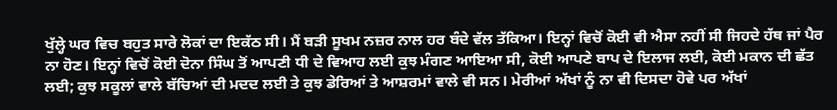ਖੁੱਲ੍ਹੇ ਘਰ ਵਿਚ ਬਹੁਤ ਸਾਰੇ ਲੋਕਾਂ ਦਾ ਇਕੱਠ ਸੀ। ਮੈਂ ਬੜੀ ਸੂਖਮ ਨਜ਼ਰ ਨਾਲ ਹਰ ਬੰਦੇ ਵੱਲ ਤੱਕਿਆ। ਇਨ੍ਹਾਂ ਵਿਚੋਂ ਕੋਈ ਵੀ ਐਸਾ ਨਹੀਂ ਸੀ ਜਿਹਦੇ ਹੱਥ ਜਾਂ ਪੈਰ ਨਾ ਹੋਣ। ਇਨ੍ਹਾਂ ਵਿਚੋਂ ਕੋਈ ਦੋਨਾ ਸਿੰਘ ਤੋਂ ਆਪਣੀ ਧੀ ਦੇ ਵਿਆਹ ਲਈ ਕੁਝ ਮੰਗਣ ਆਇਆ ਸੀ, ਕੋਈ ਆਪਣੇ ਬਾਪ ਦੇ ਇਲਾਜ ਲਈ, ਕੋਈ ਮਕਾਨ ਦੀ ਛੱਤ ਲਈ; ਕੁਝ ਸਕੂਲਾਂ ਵਾਲੇ ਬੱਚਿਆਂ ਦੀ ਮਦਦ ਲਈ ਤੇ ਕੁਝ ਡੇਰਿਆਂ ਤੇ ਆਸ਼ਰਮਾਂ ਵਾਲੇ ਵੀ ਸਨ। ਮੇਰੀਆਂ ਅੱਖਾਂ ਨੂੰ ਨਾ ਵੀ ਦਿਸਦਾ ਹੋਵੇ ਪਰ ਅੱਖਾਂ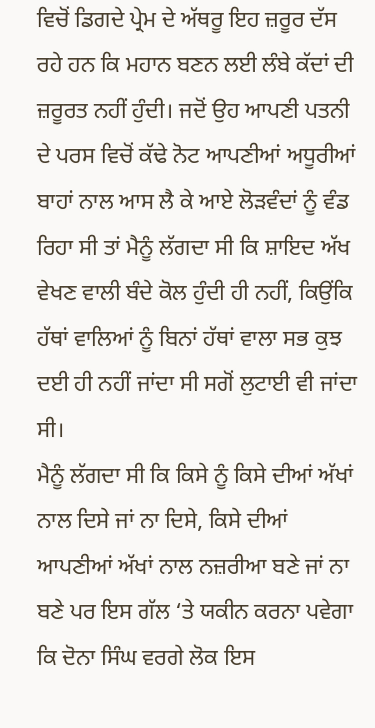ਵਿਚੋਂ ਡਿਗਦੇ ਪ੍ਰੇਮ ਦੇ ਅੱਥਰੂ ਇਹ ਜ਼ਰੂਰ ਦੱਸ ਰਹੇ ਹਨ ਕਿ ਮਹਾਨ ਬਣਨ ਲਈ ਲੰਬੇ ਕੱਦਾਂ ਦੀ ਜ਼ਰੂਰਤ ਨਹੀਂ ਹੁੰਦੀ। ਜਦੋਂ ਉਹ ਆਪਣੀ ਪਤਨੀ ਦੇ ਪਰਸ ਵਿਚੋਂ ਕੱਢੇ ਨੋਟ ਆਪਣੀਆਂ ਅਧੂਰੀਆਂ ਬਾਹਾਂ ਨਾਲ ਆਸ ਲੈ ਕੇ ਆਏ ਲੋੜਵੰਦਾਂ ਨੂੰ ਵੰਡ ਰਿਹਾ ਸੀ ਤਾਂ ਮੈਨੂੰ ਲੱਗਦਾ ਸੀ ਕਿ ਸ਼ਾਇਦ ਅੱਖ ਵੇਖਣ ਵਾਲੀ ਬੰਦੇ ਕੋਲ ਹੁੰਦੀ ਹੀ ਨਹੀਂ, ਕਿਉਂਕਿ ਹੱਥਾਂ ਵਾਲਿਆਂ ਨੂੰ ਬਿਨਾਂ ਹੱਥਾਂ ਵਾਲਾ ਸਭ ਕੁਝ ਦਈ ਹੀ ਨਹੀਂ ਜਾਂਦਾ ਸੀ ਸਗੋਂ ਲੁਟਾਈ ਵੀ ਜਾਂਦਾ ਸੀ।
ਮੈਨੂੰ ਲੱਗਦਾ ਸੀ ਕਿ ਕਿਸੇ ਨੂੰ ਕਿਸੇ ਦੀਆਂ ਅੱਖਾਂ ਨਾਲ ਦਿਸੇ ਜਾਂ ਨਾ ਦਿਸੇ, ਕਿਸੇ ਦੀਆਂ ਆਪਣੀਆਂ ਅੱਖਾਂ ਨਾਲ ਨਜ਼ਰੀਆ ਬਣੇ ਜਾਂ ਨਾ ਬਣੇ ਪਰ ਇਸ ਗੱਲ ‘ਤੇ ਯਕੀਨ ਕਰਨਾ ਪਵੇਗਾ ਕਿ ਦੋਨਾ ਸਿੰਘ ਵਰਗੇ ਲੋਕ ਇਸ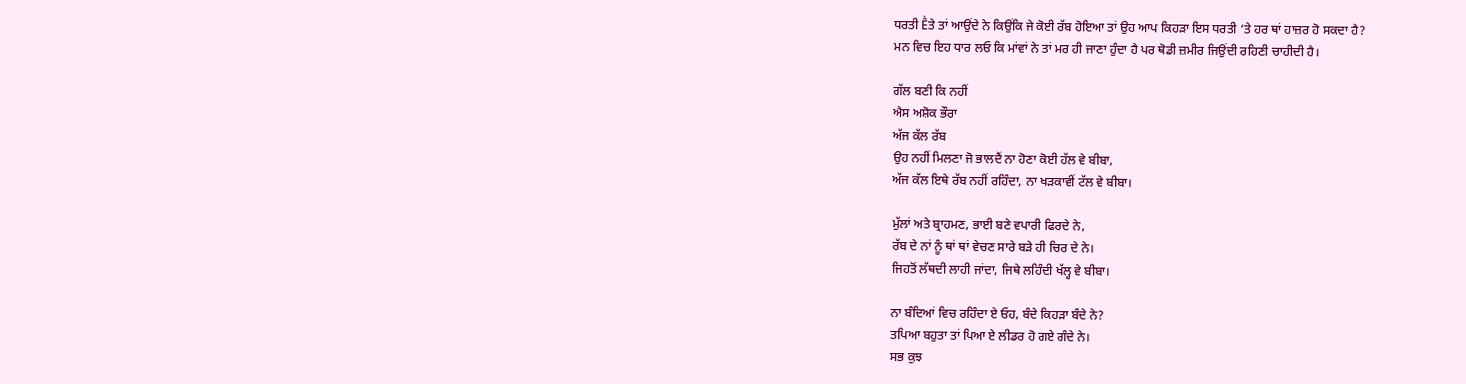ਧਰਤੀ Ḕਤੇ ਤਾਂ ਆਉਂਦੇ ਨੇ ਕਿਉਂਕਿ ਜੇ ਕੋਈ ਰੱਬ ਹੋਇਆ ਤਾਂ ਉਹ ਆਪ ਕਿਹੜਾ ਇਸ ਧਰਤੀ ‘ਤੇ ਹਰ ਥਾਂ ਹਾਜ਼ਰ ਹੋ ਸਕਦਾ ਹੈ?
ਮਨ ਵਿਚ ਇਹ ਧਾਰ ਲਓ ਕਿ ਮਾਂਵਾਂ ਨੇ ਤਾਂ ਮਰ ਹੀ ਜਾਣਾ ਹੁੰਦਾ ਹੈ ਪਰ ਥੋਡੀ ਜ਼ਮੀਰ ਜਿਉਂਦੀ ਰਹਿਣੀ ਚਾਹੀਦੀ ਹੈ।

ਗੱਲ ਬਣੀ ਕਿ ਨਹੀਂ
ਐਸ ਅਸ਼ੋਕ ਭੌਰਾ
ਅੱਜ ਕੱਲ ਰੱਬ
ਉਹ ਨਹੀਂ ਮਿਲਣਾ ਜੋ ਭਾਲਦੈਂ ਨਾ ਹੋਣਾ ਕੋਈ ਹੱਲ ਵੇ ਬੀਬਾ,
ਅੱਜ ਕੱਲ ਇਥੇ ਰੱਬ ਨਹੀਂ ਰਹਿੰਦਾ, ਨਾ ਖੜਕਾਵੀਂ ਟੱਲ ਵੇ ਬੀਬਾ।

ਮੁੱਲਾਂ ਅਤੇ ਬ੍ਰਾਹਮਣ, ਭਾਈ ਬਣੇ ਵਪਾਰੀ ਫਿਰਦੇ ਨੇ,
ਰੱਬ ਦੇ ਨਾਂ ਨੂੰ ਥਾਂ ਥਾਂ ਵੇਚਣ ਸਾਰੇ ਬੜੇ ਹੀ ਚਿਰ ਦੇ ਨੇ।
ਜਿਹਤੋਂ ਲੱਥਦੀ ਲਾਹੀ ਜਾਂਦਾ, ਜਿਥੇ ਲਹਿੰਦੀ ਖੱਲ੍ਹ ਵੇ ਬੀਬਾ।

ਨਾ ਬੰਦਿਆਂ ਵਿਚ ਰਹਿੰਦਾ ਏ ਓਹ, ਬੰਦੇ ਕਿਹੜਾ ਬੰਦੇ ਨੇ?
ਤਪਿਆ ਬਹੁਤਾ ਤਾਂ ਪਿਆ ਏ ਲੀਡਰ ਹੋ ਗਏ ਗੰਦੇ ਨੇ।
ਸਭ ਕੁਝ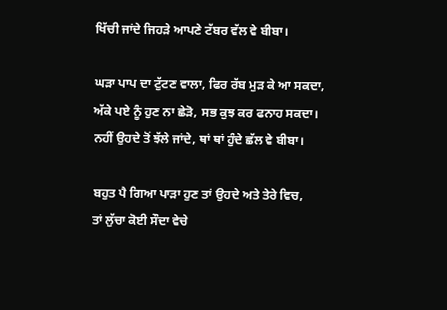ਖਿੱਚੀ ਜਾਂਦੇ ਜਿਹੜੇ ਆਪਣੇ ਟੱਬਰ ਵੱਲ ਵੇ ਬੀਬਾ।

ਘੜਾ ਪਾਪ ਦਾ ਟੁੱਟਣ ਵਾਲਾ, ਫਿਰ ਰੱਬ ਮੁੜ ਕੇ ਆ ਸਕਦਾ,
ਅੱਕੇ ਪਏ ਨੂੰ ਹੁਣ ਨਾ ਛੇੜੋ, ਸਭ ਕੁਝ ਕਰ ਫਨਾਹ ਸਕਦਾ।
ਨਹੀਂ ਉਹਦੇ ਤੋਂ ਝੱਲੇ ਜਾਂਦੇ, ਥਾਂ ਥਾਂ ਹੁੰਦੇ ਛੱਲ ਵੇ ਬੀਬਾ।

ਬਹੁਤ ਪੈ ਗਿਆ ਪਾੜਾ ਹੁਣ ਤਾਂ ਉਹਦੇ ਅਤੇ ਤੇਰੇ ਵਿਚ,
ਤਾਂ ਲੁੱਚਾ ਕੋਈ ਸੌਦਾ ਵੇਚੇ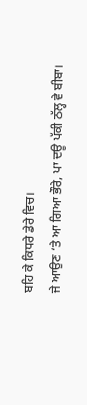ਬਹਿ ਕੇ ਕਿਧਰੇ ਡੇਰੇ ਵਿਚ।
ਜੇ ਆਉਣ ‘ਤੇ ਆ ਗਿਆ ਭੌਰੇ, ਪਾ ਦਊ ਪੱਕੀ ਠੱਲ੍ਹ ਵੇ ਬੀਬਾ।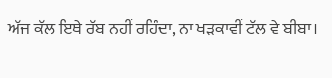ਅੱਜ ਕੱਲ ਇਥੇ ਰੱਬ ਨਹੀਂ ਰਹਿੰਦਾ, ਨਾ ਖੜਕਾਵੀਂ ਟੱਲ ਵੇ ਬੀਬਾ।